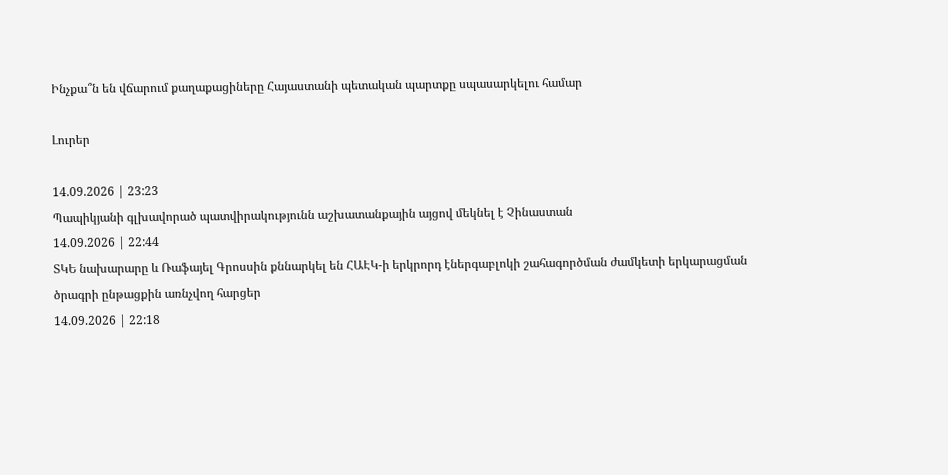Ինչքա՞ն են վճարում քաղաքացիները Հայաստանի պետական պարտքը սպասարկելու համար

Լուրեր

14.09.2026 | 23:23
Պապիկյանի գլխավորած պատվիրակությունն աշխատանքային այցով մեկնել է Չինաստան
14.09.2026 | 22:44
ՏԿԵ նախարարը և Ռաֆայել Գրոսսին քննարկել են ՀԱԷԿ-ի երկրորդ էներգաբլոկի շահագործման ժամկետի երկարացման ծրագրի ընթացքին առնչվող հարցեր
14.09.2026 | 22:18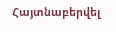Հայտնաբերվել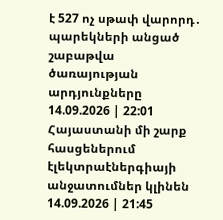է 527 ոչ սթափ վարորդ․ պարեկների անցած շաբաթվա ծառայության արդյունքները
14.09.2026 | 22:01
Հայաստանի մի շարք հասցեներում էլեկտրաէներգիայի անջատումներ կլինեն
14.09.2026 | 21:45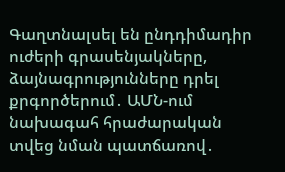Գաղտնալսել են ընդդիմադիր ուժերի գրասենյակները, ձայնագրությունները դրել քրգործերում․ ԱՄՆ-ում նախագահ հրաժարական տվեց նման պատճառով․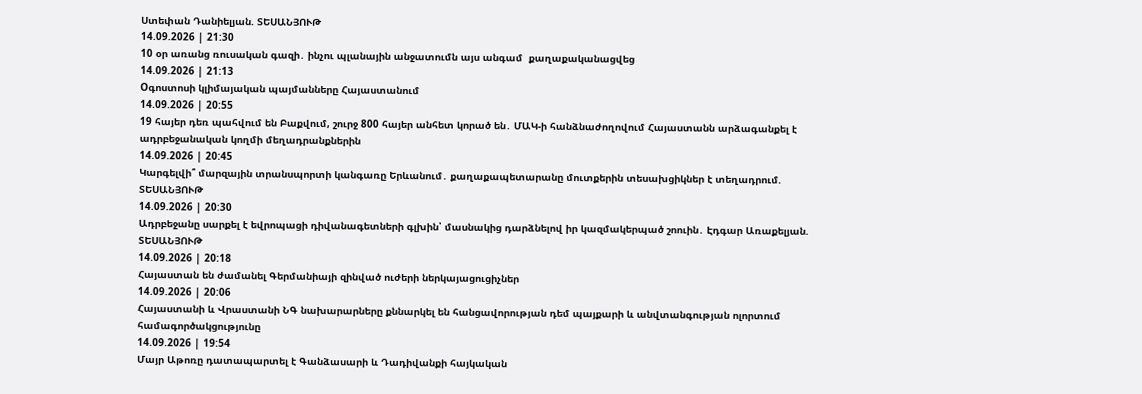Ստեփան Դանիելյան. ՏԵՍԱՆՅՈՒԹ
14.09.2026 | 21:30
10 օր առանց ռուսական գազի․ ինչու պլանային անջատումն այս անգամ  քաղաքականացվեց
14.09.2026 | 21:13
Oգոստոսի կլիմայական պայմանները Հայաստանում
14.09.2026 | 20:55
19 հայեր դեռ պահվում են Բաքվում, շուրջ 800 հայեր անհետ կորած են․ ՄԱԿ-ի հանձնաժողովում Հայաստանն արձագանքել է ադրբեջանական կողմի մեղադրանքներին
14.09.2026 | 20:45
Կարգելվի՞ մարզային տրանսպորտի կանգառը Երևանում․ քաղաքապետարանը մուտքերին տեսախցիկներ է տեղադրում. ՏԵՍԱՆՅՈՒԹ
14.09.2026 | 20:30
Ադրբեջանը սարքել է եվրոպացի դիվանագետների գլխին՝ մասնակից դարձնելով իր կազմակերպած շոուին․ Էդգար Առաքելյան. ՏԵՍԱՆՅՈՒԹ
14.09.2026 | 20:18
Հայաստան են ժամանել Գերմանիայի զինված ուժերի ներկայացուցիչներ
14.09.2026 | 20:06
Հայաստանի և Վրաստանի ՆԳ նախարարները քննարկել են հանցավորության դեմ պայքարի և անվտանգության ոլորտում համագործակցությունը
14.09.2026 | 19:54
Մայր Աթոռը դատապարտել է Գանձասարի և Դադիվանքի հայկական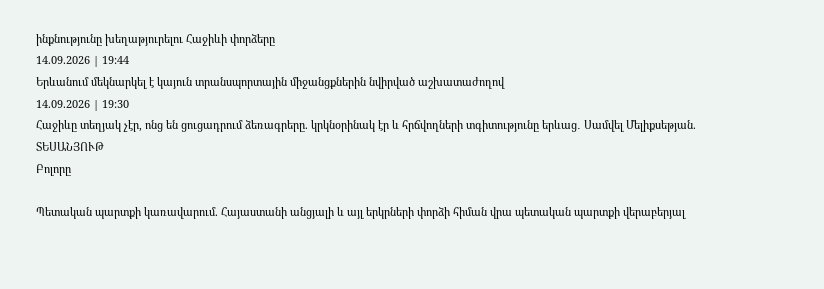ինքնությունը խեղաթյուրելու Հաջիևի փորձերը
14.09.2026 | 19:44
Երևանում մեկնարկել է կայուն տրանսպորտային միջանցքներին նվիրված աշխատաժողով
14.09.2026 | 19:30
Հաջիևը տեղյակ չէր, ոնց են ցուցադրում ձեռագրերը. կրկնօրինակ էր և հրճվողների տգիտությունը երևաց․ Սամվել Մելիքսեթյան. ՏԵՍԱՆՅՈՒԹ
Բոլորը

Պետական պարտքի կառավարում. Հայաստանի անցյալի և այլ երկրների փորձի հիման վրա պետական պարտքի վերաբերյալ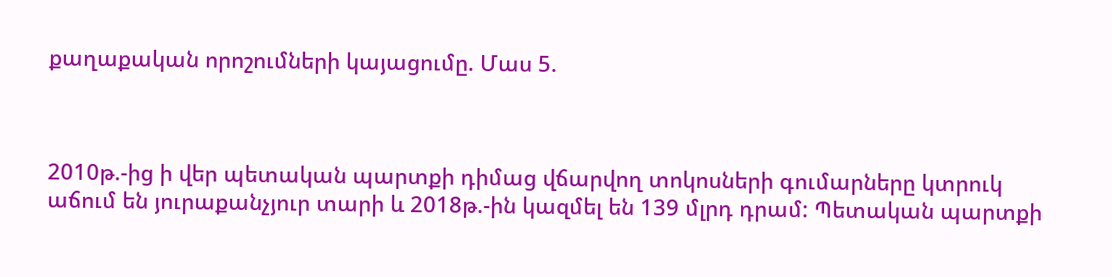քաղաքական որոշումների կայացումը. Մաս 5.



2010թ.-ից ի վեր պետական պարտքի դիմաց վճարվող տոկոսների գումարները կտրուկ աճում են յուրաքանչյուր տարի և 2018թ.-ին կազմել են 139 մլրդ դրամ: Պետական պարտքի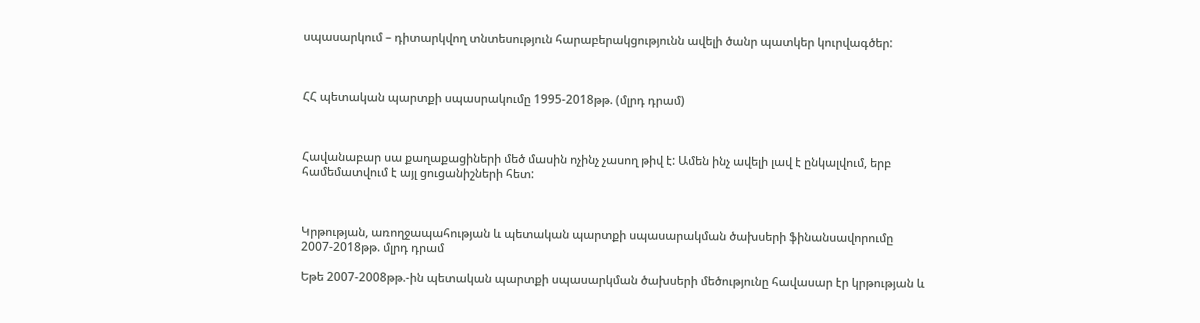սպասարկում – դիտարկվող տնտեսություն հարաբերակցությունն ավելի ծանր պատկեր կուրվագծեր:



ՀՀ պետական պարտքի սպասրակումը 1995-2018թթ. (մլրդ դրամ)



Հավանաբար սա քաղաքացիների մեծ մասին ոչինչ չասող թիվ է: Ամեն ինչ ավելի լավ է ընկալվում, երբ համեմատվում է այլ ցուցանիշների հետ:



Կրթության, առողջապահության և պետական պարտքի սպասարակման ծախսերի ֆինանսավորումը 2007-2018թթ. մլրդ դրամ

Եթե 2007-2008թթ.-ին պետական պարտքի սպասարկման ծախսերի մեծությունը հավասար էր կրթության և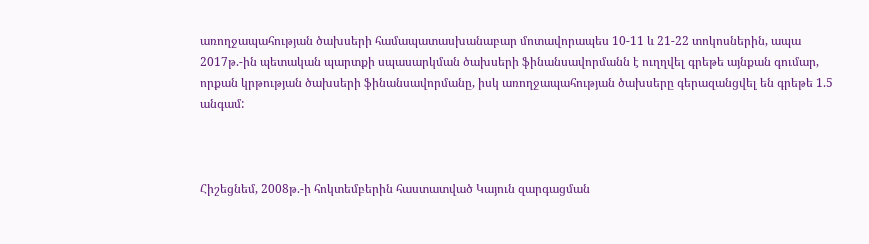առողջապահության ծախսերի համապատասխանաբար մոտավորապես 10-11 և 21-22 տոկոսներին, ապա 2017թ.-ին պետական պարտքի սպասարկման ծախսերի ֆինանսավորմանն է ուղղվել գրեթե այնքան գումար, որքան կրթության ծախսերի ֆինանսավորմանը, իսկ առողջապահության ծախսերը գերազանցվել են գրեթե 1.5 անգամ:



Հիշեցնեմ, 2008թ.-ի հոկտեմբերին հաստատված Կայուն զարգացման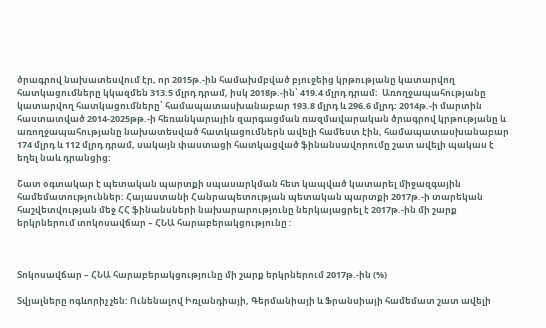ծրագրով նախատեսվում էր, որ 2015թ.-ին համախմբված բյուջեից կրթությանը կատարվող հատկացումները կկազմեն 313.5 մլրդ դրամ, իսկ 2018թ.-ին՝ 419.4 մլրդ դրամ։  Առողջապահությանը կատարվող հատկացումները՝ համապատասխանաբար 193.8 մլրդ և 296.6 մլրդ: 2014թ.-ի մարտին հաստատված 2014-2025թթ.-ի հեռանկարային զարգացման ռազմավարական ծրագրով կրթությանը և առողջապահությանը նախատեսված հատկացումներն ավելի համեստ էին, համապատասխանաբար 174 մլրդ և 112 մլրդ դրամ, սակայն փաստացի հատկացված ֆինանսավորումը շատ ավելի պակաս է եղել նաև դրանցից:

Շատ օգտակար է պետական պարտքի սպասարկման հետ կապված կատարել միջազգային համեմատություններ: Հայաստանի Հանրապետության պետական պարտքի 2017թ.-ի տարեկան հաշվետվության մեջ ՀՀ ֆինանսների նախարարությունը ներկայացրել է 2017թ.-ին մի շարք երկրներում տոկոսավճար – ՀՆԱ հարաբերակցությունը :



Տոկոսավճար – ՀՆԱ հարաբերակցությունը մի շարք երկրներում 2017թ.-ին (%)

Տվյալները ոգևորիչ չեն: Ունենալով Իռլանդիայի, Գերմանիայի և Ֆրանսիայի համեմատ շատ ավելի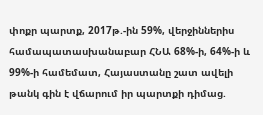փոքր պարտք, 2017թ.-ին 59%, վերջիններիս համապատասխանաբար ՀՆԱ 68%-ի, 64%-ի և 99%-ի համեմատ, Հայաստանը շատ ավելի թանկ գին է վճարում իր պարտքի դիմաց.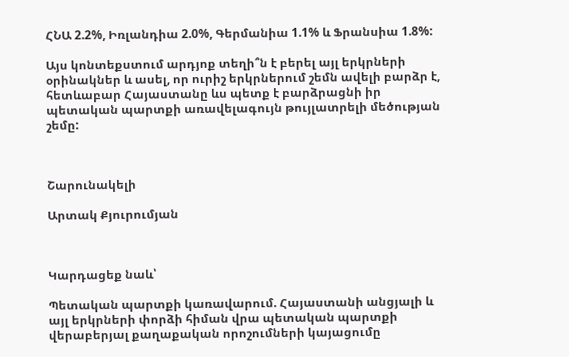ՀՆԱ 2.2%, Իռլանդիա 2.0%, Գերմանիա 1.1% և Ֆրանսիա 1.8%:

Այս կոնտեքստում արդյոք տեղի՞ն է բերել այլ երկրների օրինակներ և ասել, որ ուրիշ երկրներում շեմն ավելի բարձր է, հետևաբար Հայաստանը ևս պետք է բարձրացնի իր պետական պարտքի առավելագույն թույլատրելի մեծության շեմը:



Շարունակելի

Արտակ Քյուրումյան



Կարդացեք նաև՝

Պետական պարտքի կառավարում. Հայաստանի անցյալի և այլ երկրների փորձի հիման վրա պետական պարտքի վերաբերյալ քաղաքական որոշումների կայացումը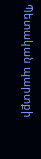Պետական պարտքի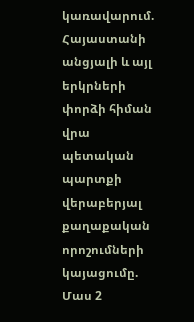կառավարում. Հայաստանի անցյալի և այլ երկրների փորձի հիման վրա պետական պարտքի վերաբերյալ քաղաքական որոշումների կայացումը. Մաս 2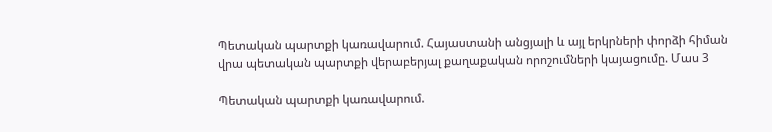Պետական պարտքի կառավարում. Հայաստանի անցյալի և այլ երկրների փորձի հիման վրա պետական պարտքի վերաբերյալ քաղաքական որոշումների կայացումը. Մաս 3

Պետական պարտքի կառավարում.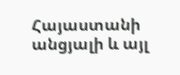Հայաստանի անցյալի և այլ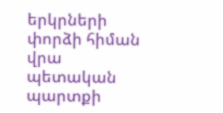երկրների փորձի հիման վրա պետական պարտքի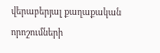վերաբերյալ քաղաքական որոշումների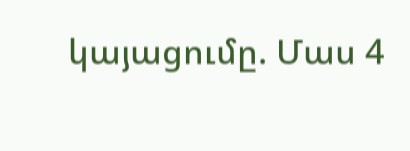կայացումը. Մաս 4